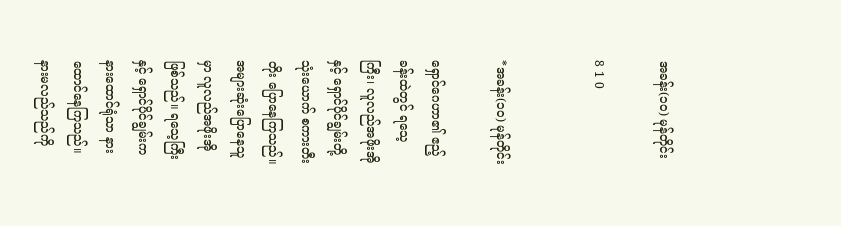အခန်း(၁၀) မုန်တိုင်း

8 1 0


*အခန်း(၁၀) မုန်တိုင်း

ရှောင်ဂေဟာ၏ ဧည့်ခန်းထဲတွင် ရသေ့ကြီး၊ လူလည်အဖိုးအိုနှင့် ရှောင်ပိုင်ချွမ်းတို့သုံးယောက် စကားတီးတိုး ပြောနေကြသည်။ အများဆုံးပြောနေသူမှာ လူလည်အဖိုးအိုဖြစ်သည်။ ရသေ့ကြီးနှင့် ရှောင်ပိုင်ချွမ်းက နားထောင်ရုံသာ နားထောင်နေကြသည်။ နားမလည်သည်ကို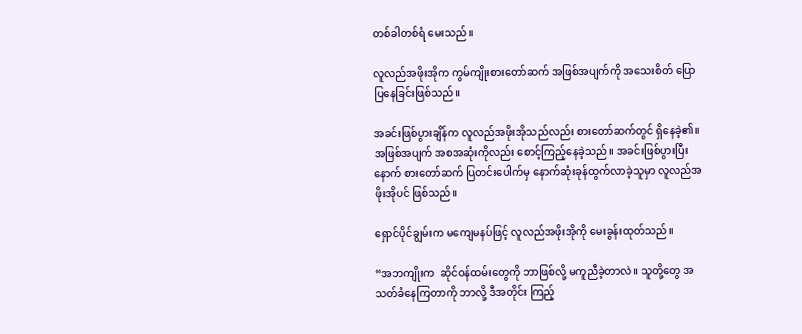တစ်ခါတစ်ရံ မေးသည်။

လူလည်အဖိုးအိုက ကွမ်ကျိုးစားတော်ဆက် အဖြစ်အပျက်ကို အသေးစိတ် ပြောပြနေခြင်းဖြစ်သည်။

အခင်းဖြစ်ပွားချိန်က လူလည်အဖိုးအိုသည်လည်း စားတော်ဆက်တွင် ရှိနေခဲ့၏။ အဖြစ်အပျက် အစအဆုံးကိုလည်း စောင့်ကြည့်နေခဲ့သည်။ အခင်းဖြစ်ပွားပြီးနောက် စားတော်ဆက် ပြတင်းပေါက်မှ နောက်ဆုံးခုန်ထွက်လာခဲ့သူမှာ လူလည်အဖိုးအိုပင် ဖြစ်သည်။

ရှောင်ပိုင်ချွမ်းက မကျေမနပ်ဖြင့် လူလည်အဖိုးအိုကို မေးခွန်းထုတ်သည်။

“အဘကျိုးက  ဆိုင်ဝန်ထမ်းတွေကို ဘာဖြစ်လို့ မကူညီခဲ့တာလဲ။ သူတို့တွေ အသတ်ခံနေကြတာကို ဘာလို့ ဒီအတိုင်း ကြည့်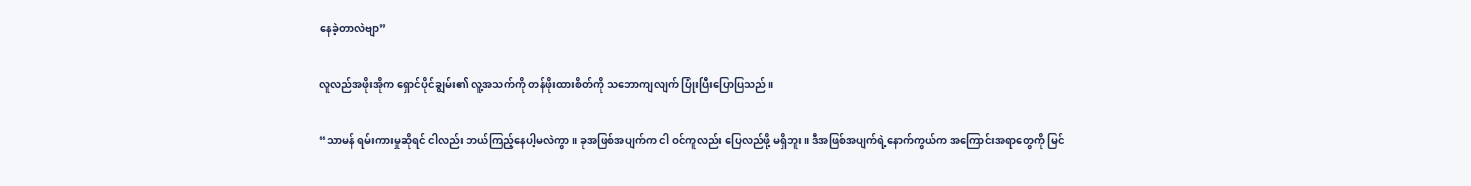နေခဲ့တာလဲဗျာ”

လူလည်အဖိုးအိုက ရှောင်ပိုင်ချွမ်း၏ လူ့အသက်ကို တန်ဖိုးထားစိတ်ကို သဘောကျလျက် ပြုံးပြီးပြောပြသည်။

“သာမန် ရမ်းကားမှုဆိုရင် ငါလည်း ဘယ်ကြည့်နေပါ့မလဲကွာ။ ခုအဖြစ်အပျက်က ငါ ဝင်ကူလည်း ပြေလည်ဖို့ မရှိဘူး။ ဒီအဖြစ်အပျက်ရဲ့နောက်ကွယ်က အကြောင်းအရာတွေကို မြင်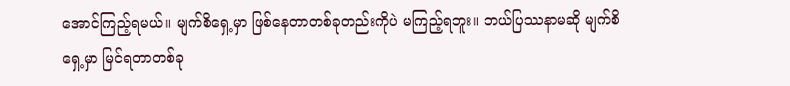အောင်ကြည့်ရမယ်။ မျက်စိရှေ့မှာ ဖြစ်နေတာတစ်ခုတည်းကိုပဲ မကြည့်ရဘူး။ ဘယ်ပြဿနာမဆို မျက်စိရှေ့မှာ မြင်ရတာတစ်ခု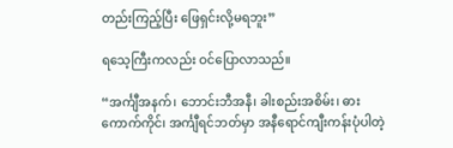တည်းကြည့်ပြီး ဖြေရှင်းလို့မရဘူး”

ရသေ့ကြီးကလည်း ဝင်ပြောလာသည်။

“အင်္ကျီအနက်၊ ဘောင်းဘီအနီ၊ ခါးစည်းအစိမ်း၊ ဓားကောက်ကိုင်၊ အင်္ကျီရင်ဘတ်မှာ အနီရောင်ကျီးကန်းပုံပါတဲ့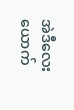အဲဒီလေးယောက်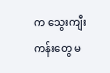က သွေးကျီးကန်းတွေ မ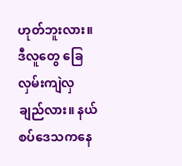ဟုတ်ဘူးလား။ ဒီလူတွေ ခြေလှမ်းကျဲလှချည်လား။ နယ်စပ်ဒေသကနေ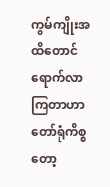ကွမ်ကျိုးအထိတောင် ရောက်လာကြတာဟာ တော်ရုံကိစ္စတော့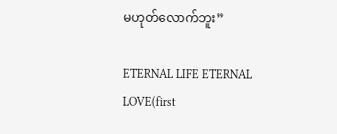မဟုတ်လောက်ဘူး”

ETERNAL LIFE ETERNAL LOVE(first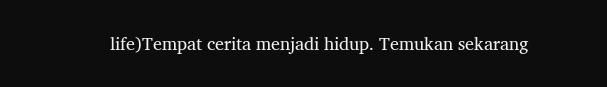life)Tempat cerita menjadi hidup. Temukan sekarang